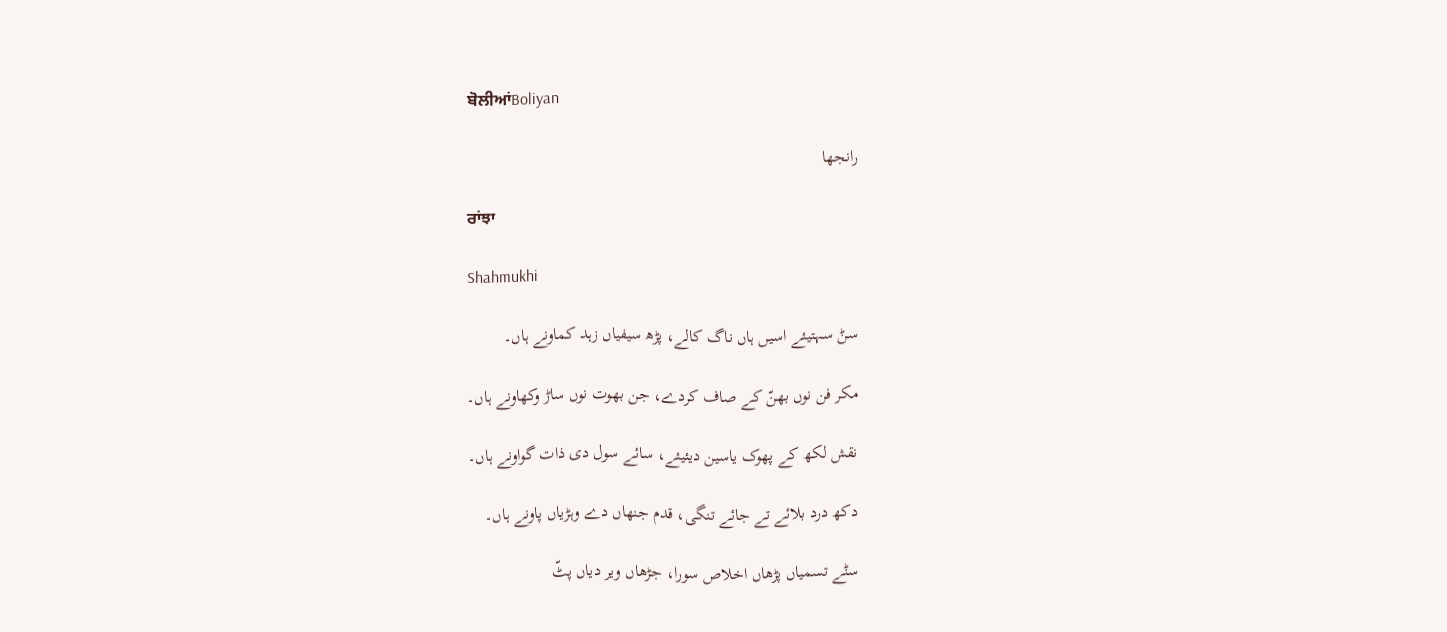ਬੋਲੀਆਂBoliyan

رانجھا

ਰਾਂਝਾ

Shahmukhi

سݨ سہتیئے اسیں ہاں ناگ کالے، پڑھ سیفیاں زہد کماونے ہاں۔

مکر فن نوں بھنّ کے صاف کردے، جن بھوت نوں ساڑ وکھاونے ہاں۔

نقش لکھ کے پھوک یاسین دیئیئے، سائے سول دی ذات گواونے ہاں۔

دکھ درد بلائے تے جائے تنگی، قدم جنھاں دے وہڑیاں پاونے ہاں۔

سݨے تسمیاں پڑھاں اخلاص سورا، جڑھاں ویر دیاں پٹّ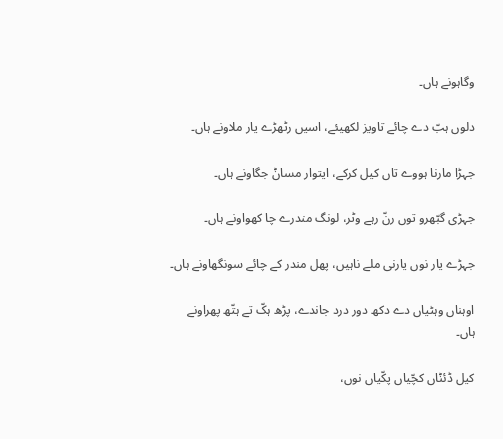وگاہونے ہاں۔

دلوں ہبّ دے چائے تاویز لکھیئے، اسیں رٹھڑے یار ملاونے ہاں۔

جہڑا مارنا ہووے تاں کیل کرکے، ایتوار مساݨ جگاونے ہاں۔

جہڑی گبّھرو توں رنّ رہے وٹر، لونگ مندرے چا کھواونے ہاں۔

جہڑے یار نوں یارنی ملے ناہیں، پھل مندر کے چائے سونگھاونے ہاں۔

اوہناں وہٹیاں دے دکھ دور درد جاندے، پڑھ ہکّ تے ہتّھ پھراونے ہاں۔

کیل ڈئݨاں کچّیاں پکّیاں نوں،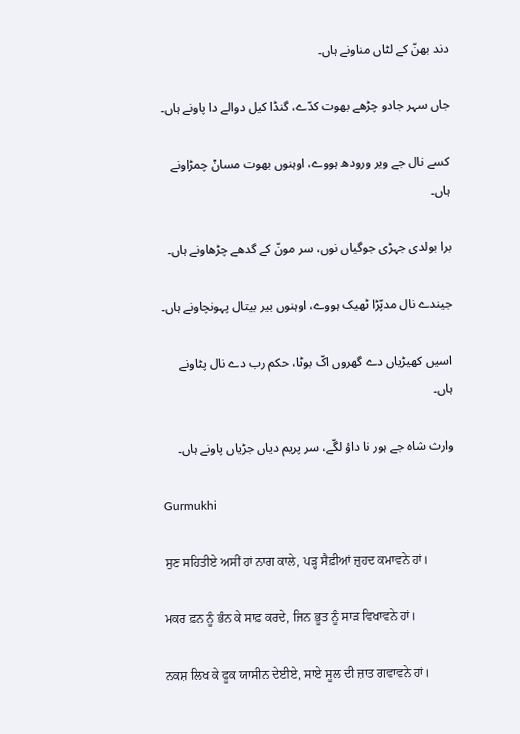دند بھنّ کے لٹاں مناونے ہاں۔

جاں سہر جادو چڑھے بھوت کدّے، گنڈا کیل دوالے دا پاونے ہاں۔

کسے نال جے ویر ورودھ ہووے، اوہنوں بھوت مساݨ چمڑاونے ہاں۔

برا بولدی جہڑی جوگیاں نوں، سر مونّ کے گدھے چڑھاونے ہاں۔

جیندے نال مدپّڑا ٹھیک ہووے، اوہنوں بیر بیتال پہونچاونے ہاں۔

اسیں کھیڑیاں دے گھروں اکّ بوٹا، حکم رب دے نال پٹاونے ہاں۔

وارث شاہ جے ہور نا داؤ لگّے، سر پریم دیاں جڑیاں پاونے ہاں۔

Gurmukhi

ਸੁਣ ਸਹਿਤੀਏ ਅਸੀਂ ਹਾਂ ਨਾਗ ਕਾਲੇ, ਪੜ੍ਹ ਸੈਫ਼ੀਆਂ ਜ਼ੁਹਦ ਕਮਾਵਨੇ ਹਾਂ।

ਮਕਰ ਫ਼ਨ ਨੂੰ ਭੰਨ ਕੇ ਸਾਫ਼ ਕਰਦੇ, ਜਿਨ ਭੂਤ ਨੂੰ ਸਾੜ ਵਿਖਾਵਨੇ ਹਾਂ।

ਨਕਸ਼ ਲਿਖ ਕੇ ਫੂਕ ਯਾਸੀਨ ਦੇਈਏ, ਸਾਏ ਸੂਲ ਦੀ ਜ਼ਾਤ ਗਵਾਵਨੇ ਹਾਂ।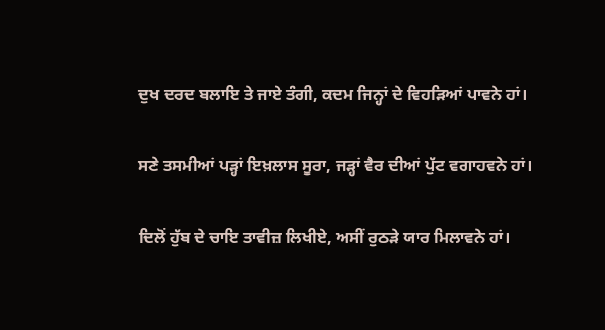ਦੁਖ ਦਰਦ ਬਲਾਇ ਤੇ ਜਾਏ ਤੰਗੀ, ਕਦਮ ਜਿਨ੍ਹਾਂ ਦੇ ਵਿਹੜਿਆਂ ਪਾਵਨੇ ਹਾਂ।

ਸਣੇ ਤਸਮੀਆਂ ਪੜ੍ਹਾਂ ਇਖ਼ਲਾਸ ਸੂਰਾ, ਜੜ੍ਹਾਂ ਵੈਰ ਦੀਆਂ ਪੁੱਟ ਵਗਾਹਵਨੇ ਹਾਂ।

ਦਿਲੋਂ ਹੁੱਬ ਦੇ ਚਾਇ ਤਾਵੀਜ਼ ਲਿਖੀਏ, ਅਸੀਂ ਰੁਠੜੇ ਯਾਰ ਮਿਲਾਵਨੇ ਹਾਂ।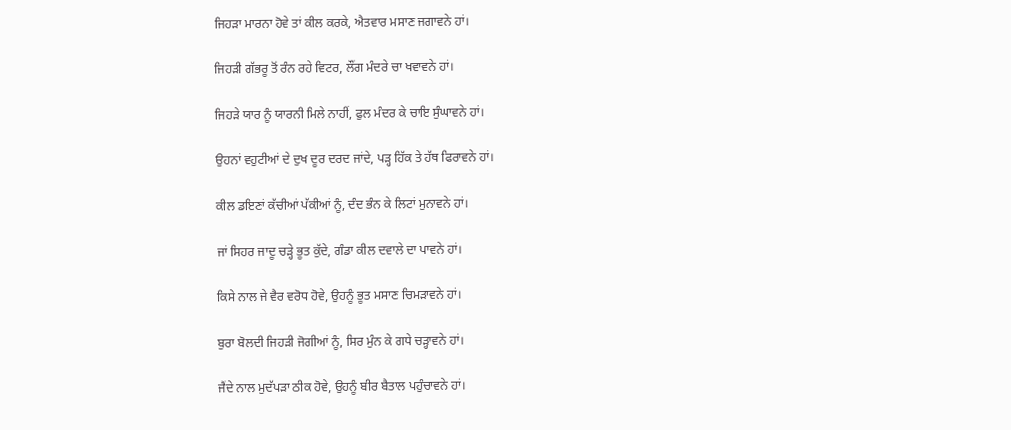ਜਿਹੜਾ ਮਾਰਨਾ ਹੋਵੇ ਤਾਂ ਕੀਲ ਕਰਕੇ, ਐਤਵਾਰ ਮਸਾਣ ਜਗਾਵਨੇ ਹਾਂ।

ਜਿਹੜੀ ਗੱਭਰੂ ਤੋਂ ਰੰਨ ਰਹੇ ਵਿਟਰ, ਲੌਂਗ ਮੰਦਰੇ ਚਾ ਖਵਾਵਨੇ ਹਾਂ।

ਜਿਹੜੇ ਯਾਰ ਨੂੰ ਯਾਰਨੀ ਮਿਲੇ ਨਾਹੀਂ, ਫੁਲ ਮੰਦਰ ਕੇ ਚਾਇ ਸੁੰਘਾਵਨੇ ਹਾਂ।

ਉਹਨਾਂ ਵਹੁਟੀਆਂ ਦੇ ਦੁਖ ਦੂਰ ਦਰਦ ਜਾਂਦੇ, ਪੜ੍ਹ ਹਿੱਕ ਤੇ ਹੱਥ ਫਿਰਾਵਨੇ ਹਾਂ।

ਕੀਲ ਡਇਣਾਂ ਕੱਚੀਆਂ ਪੱਕੀਆਂ ਨੂੰ, ਦੰਦ ਭੰਨ ਕੇ ਲਿਟਾਂ ਮੁਨਾਵਨੇ ਹਾਂ।

ਜਾਂ ਸਿਹਰ ਜਾਦੂ ਚੜ੍ਹੇ ਭੂਤ ਕੁੱਦੇ, ਗੰਡਾ ਕੀਲ ਦਵਾਲੇ ਦਾ ਪਾਵਨੇ ਹਾਂ।

ਕਿਸੇ ਨਾਲ ਜੇ ਵੈਰ ਵਰੋਧ ਹੋਵੇ, ਉਹਨੂੰ ਭੂਤ ਮਸਾਣ ਚਿਮੜਾਵਨੇ ਹਾਂ।

ਬੁਰਾ ਬੋਲਦੀ ਜਿਹੜੀ ਜੋਗੀਆਂ ਨੂੰ, ਸਿਰ ਮੁੰਨ ਕੇ ਗਧੇ ਚੜ੍ਹਾਵਨੇ ਹਾਂ।

ਜੈਂਦੇ ਨਾਲ ਮੁਦੱਪੜਾ ਠੀਕ ਹੋਵੇ, ਉਹਨੂੰ ਬੀਰ ਬੈਤਾਲ ਪਹੁੰਚਾਵਨੇ ਹਾਂ।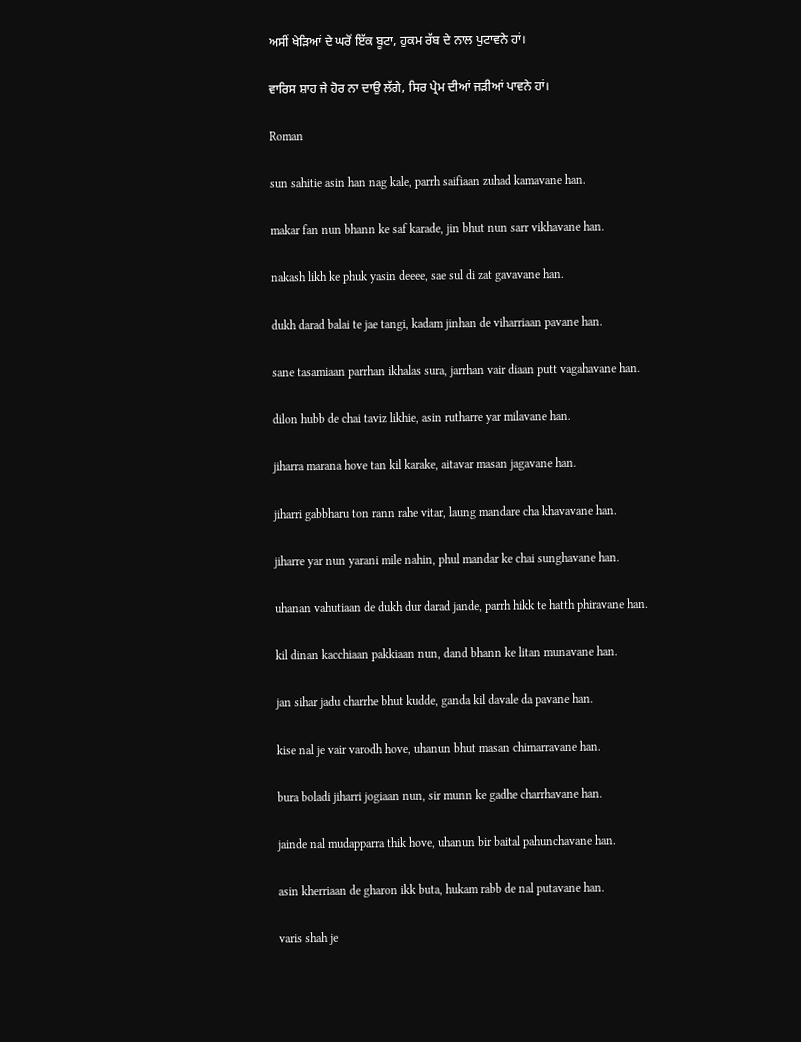ਅਸੀਂ ਖੇੜਿਆਂ ਦੇ ਘਰੋਂ ਇੱਕ ਬੂਟਾ, ਹੁਕਮ ਰੱਬ ਦੇ ਨਾਲ ਪੁਟਾਵਨੇ ਹਾਂ।

ਵਾਰਿਸ ਸ਼ਾਹ ਜੇ ਹੋਰ ਨਾ ਦਾਉ ਲੱਗੇ, ਸਿਰ ਪ੍ਰੇਮ ਦੀਆਂ ਜੜੀਆਂ ਪਾਵਨੇ ਹਾਂ।

Roman

sun sahitie asin han nag kale, parrh saifiaan zuhad kamavane han.

makar fan nun bhann ke saf karade, jin bhut nun sarr vikhavane han.

nakash likh ke phuk yasin deeee, sae sul di zat gavavane han.

dukh darad balai te jae tangi, kadam jinhan de viharriaan pavane han.

sane tasamiaan parrhan ikhalas sura, jarrhan vair diaan putt vagahavane han.

dilon hubb de chai taviz likhie, asin rutharre yar milavane han.

jiharra marana hove tan kil karake, aitavar masan jagavane han.

jiharri gabbharu ton rann rahe vitar, laung mandare cha khavavane han.

jiharre yar nun yarani mile nahin, phul mandar ke chai sunghavane han.

uhanan vahutiaan de dukh dur darad jande, parrh hikk te hatth phiravane han.

kil dinan kacchiaan pakkiaan nun, dand bhann ke litan munavane han.

jan sihar jadu charrhe bhut kudde, ganda kil davale da pavane han.

kise nal je vair varodh hove, uhanun bhut masan chimarravane han.

bura boladi jiharri jogiaan nun, sir munn ke gadhe charrhavane han.

jainde nal mudapparra thik hove, uhanun bir baital pahunchavane han.

asin kherriaan de gharon ikk buta, hukam rabb de nal putavane han.

varis shah je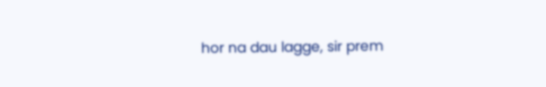hor na dau lagge, sir prem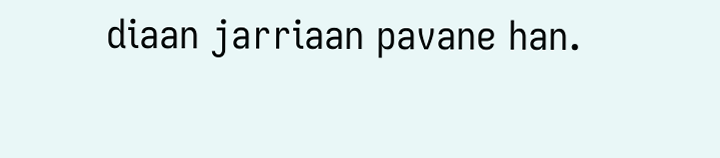diaan jarriaan pavane han.